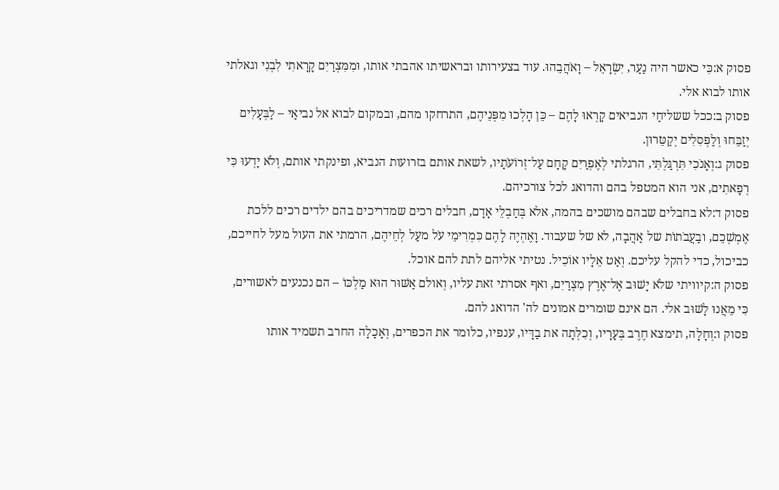פסוק א:כִּי כאשר היה נַעַר, יִשְׂרָאֵל – וָאֹהֲבֵהוּ. עוד בצעירותו ובראשיתו אהבתי אותו, וּמִמִּצְרַיִם קָרָאתִי לִבְנִי וגאלתי אותו לבוא אלי.
פסוק ב:ככל ששליחַי הנביאים קָרְאוּ לָהֶם – כֵּן הָלְכוּ מִפְּנֵיהֶם, התרחקו מהם, ובמקום לבוא אל נביאַי – לַבְּעָלִים יְזַבֵּחוּ וְלַפְּסִלִים יְקַטֵּרוּן.
פסוק ג:וְאָנֹכִי תִּרְגַּלְתִּי, הרגלתי לְאֶפְרַיִם קָחָם עַל־זְרוֹעֹתָיו, לשאת אותם בזרועות הנביא, ופינקתי אותם, וְלֹא יָדְעוּ כִּי רְפָאתִים, אני הוא המטפל בהם והדואג לכל צורכיהם.
פסוק ד:לא בחבלים שבהם מושכים בהמה, אלא בְּחַבְלֵי אָדָם, חבלים רכים שמדריכים בהם ילדים רכים ללכת אֶמְשְׁכֵם, ובַעֲבֹתוֹת של אַהֲבָה, לא של שעבוד. וָאֶהְיֶה לָהֶם כִּמְרִימֵי עֹל מעַל לְחֵיהֶם, הרמתי את העול מעל לחייכם, כביכול, כדי להקל עליכם. וְאַט אֵלָיו אוֹכִיל. נטיתי אליהם לתת להם אוכל.
פסוק ה:קיוויתי שלֹא יָשׁוּב אֶל־אֶרֶץ מִצְרַיִם, ואף אסרתי זאת עליו, וְאולם אַשּׁוּר הוּא מַלְכּוֹ – הם נכנעים לאשורים, כִּי מֵאֲנוּ לָשׁוּב אלי. הם אינם שומרים אמונים לה' הדואג להם.
פסוק ו:וְחָלָה, תימצא חֶרֶב בְּעָרָיו, וְכִלְּתָה את בַדָּיו, ענפיו, כלומר את הכפרים, וְאָכָלָה החרב תשמיד אותו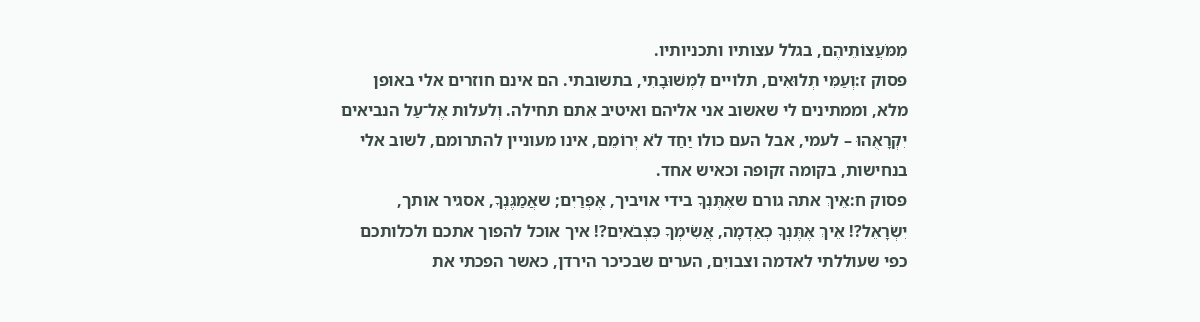מִמֹּעֲצוֹתֵיהֶם, בגלל עצותיו ותכניותיו.
פסוק ז:וְעַמִּי תְלוּאִים, תלויים לִמְשׁוּבָתִי, בתשובתי. הם אינם חוזרים אלי באופן מלא, וממתינים לי שאשוב אני אליהם ואיטיב אִתם תחילה. וְלעלות אֶל־עַל הנביאים יִקְרָאֻהוּ – לעמי, אבל העם כולו יַחַד לֹא יְרוֹמֵם, אינו מעוניין להתרומם, לשוב אלי בנחישות, בקומה זקופה וכאיש אחד.
פסוק ח:אֵיךְ אתה גורם שאֶתֶּנְךָ בידי אויביך, אֶפְרַיִם; שאֲמַגֶּנְךָ, אסגיר אותך, יִשְׂרָאֵל?! אֵיךְ אֶתֶּנְךָ כְאַדְמָה, אֲשִׂימְךָ כִּצְבֹאיִם?! איך אוכל להפוך אתכם ולכלותכם כפי שעוללתי לאדמה וצבויִם, הערים שבכיכר הירדן, כאשר הפכתי את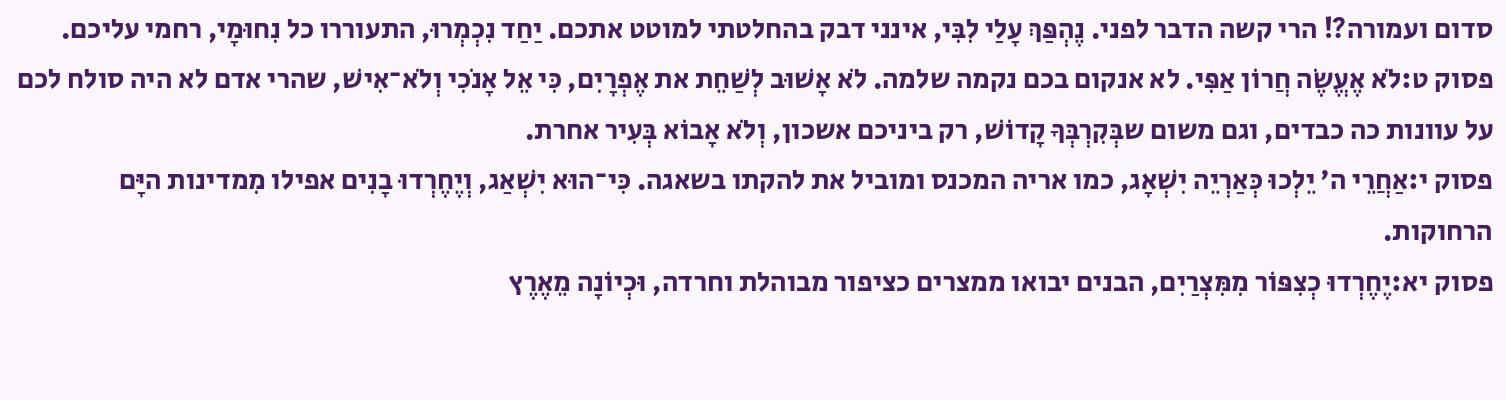סדום ועמורה?! הרי קשה הדבר לפני. נֶהְפַּךְ עָלַי לִבִּי, אינני דבק בהחלטתי למוטט אתכם. יַחַד נִכְמְרוּ, התעוררו כל נִחוּמָי, רחמי עליכם.
פסוק ט:לֹא אֶעֱשֶׂה חֲרוֹן אַפִּי. לא אנקום בכם נקמה שלמה. לֹא אָשׁוּב לְשַׁחֵת את אֶפְרָיִם, כִּי אֵל אָנֹכִי וְלֹא־אִישׁ, שהרי אדם לא היה סולח לכם על עוונות כה כבדים, וגם משום שבְּקִרְבְּךָ קָדוֹשׁ, רק ביניכם אשכון, וְלֹא אָבוֹא בְּעִיר אחרת.
פסוק י:אַחֲרֵי ה' יֵלְכוּ כְּאַרְיֵה יִשְׁאָג, כמו אריה המכנס ומוביל את להקתו בשאגה. כִּי־הוּא יִשְׁאַג, וְיֶחֶרְדוּ בָנִים אפילו מִמדינות היָּם הרחוקות.
פסוק יא:יֶחֶרְדוּ כְצִפּוֹר מִמִּצְרַיִם, הבנים יבואו ממצרים כציפור מבוהלת וחרדה, וּכְיוֹנָה מֵאֶרֶץ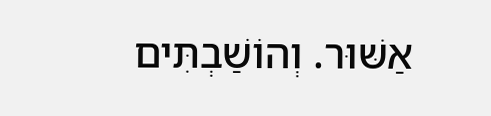אַשּׁוּר. וְהוֹשַׁבְתִּים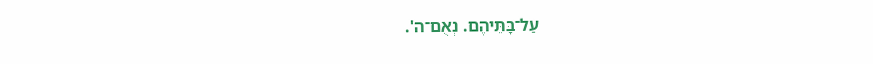עַל־בָּתֵּיהֶם. נְאֻם־ה'.